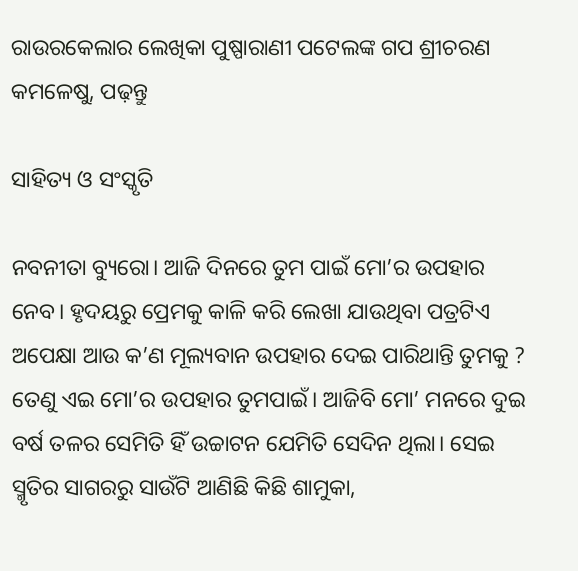ରାଉରକେଲାର ଲେଖିକା ପୁଷ୍ପାରାଣୀ ପଟେଲଙ୍କ ଗପ ଶ୍ରୀଚରଣ କମଳେଷୁ, ପଢ଼ନ୍ତୁ

ସାହିତ୍ୟ ଓ ସଂସ୍କୃତି

ନବନୀତା ବ୍ୟୁରୋ। ଆଜି ଦିନରେ ତୁମ ପାଇଁ ମୋ’ର ଉପହାର ନେବ। ହୃଦୟରୁ ପ୍ରେମକୁ କାଳି କରି ଲେଖା ଯାଉଥିବା ପତ୍ରଟିଏ ଅପେକ୍ଷା ଆଉ କ’ଣ ମୂଲ୍ୟବାନ ଉପହାର ଦେଇ ପାରିଥାନ୍ତି ତୁମକୁ ? ତେଣୁ ଏଇ ମୋ’ର ଉପହାର ତୁମପାଇଁ। ଆଜିବି ମୋ’ ମନରେ ଦୁଇ ବର୍ଷ ତଳର ସେମିତି ହିଁ ଉଚ୍ଚାଟନ ଯେମିତି ସେଦିନ ଥିଲା। ସେଇ ସ୍ମୃତିର ସାଗରରୁ ସାଉଁଟି ଆଣିଛି କିଛି ଶାମୁକା,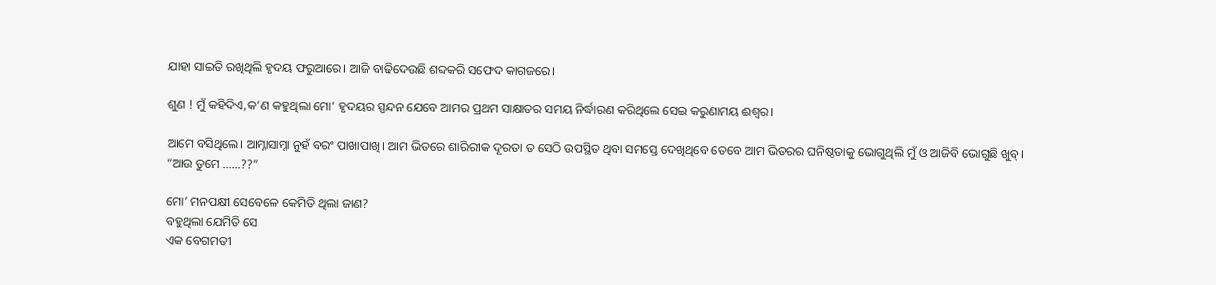ଯାହା ସାଇତି ରଖିଥିଲି ହୃଦୟ ଫରୁଆରେ। ଆଜି ବାଢିଦେଉଛି ଶବ୍ଦକରି ସଫେଦ କାଗଜରେ।

ଶୁଣ ! ମୁଁ କହିଦିଏ,କ’ଣ କହୁଥିଲା ମୋ’ ହୃଦୟର ସ୍ପନ୍ଦନ ଯେବେ ଆମର ପ୍ରଥମ ସାକ୍ଷାତର ସମୟ ନିର୍ଦ୍ଧାରଣ କରିଥିଲେ ସେଇ କରୁଣାମୟ ଈଶ୍ୱର।

ଆମେ ବସିଥିଲେ। ଆମ୍ନାସାମ୍ନା ନୁହଁ ବରଂ ପାଖାପାଖି। ଆମ ଭିତରେ ଶାରିରୀକ ଦୂରତା ତ ସେଠି ଉପସ୍ଥିତ ଥିବା ସମସ୍ତେ ଦେଖିଥିବେ ତେବେ ଆମ ଭିତରର ଘନିଷ୍ଠତାକୁ ଭୋଗୁଥିଲି ମୁଁ ଓ ଆଜିବି ଭୋଗୁଛି ଖୁବ୍।
“ଆଉ ତୁମେ ……??”

ମୋ’ ମନପକ୍ଷୀ ସେବେଳେ କେମିତି ଥିଲା ଜାଣ?
ବହୁଥିଲା ଯେମିତି ସେ
ଏକ ବେଗମତୀ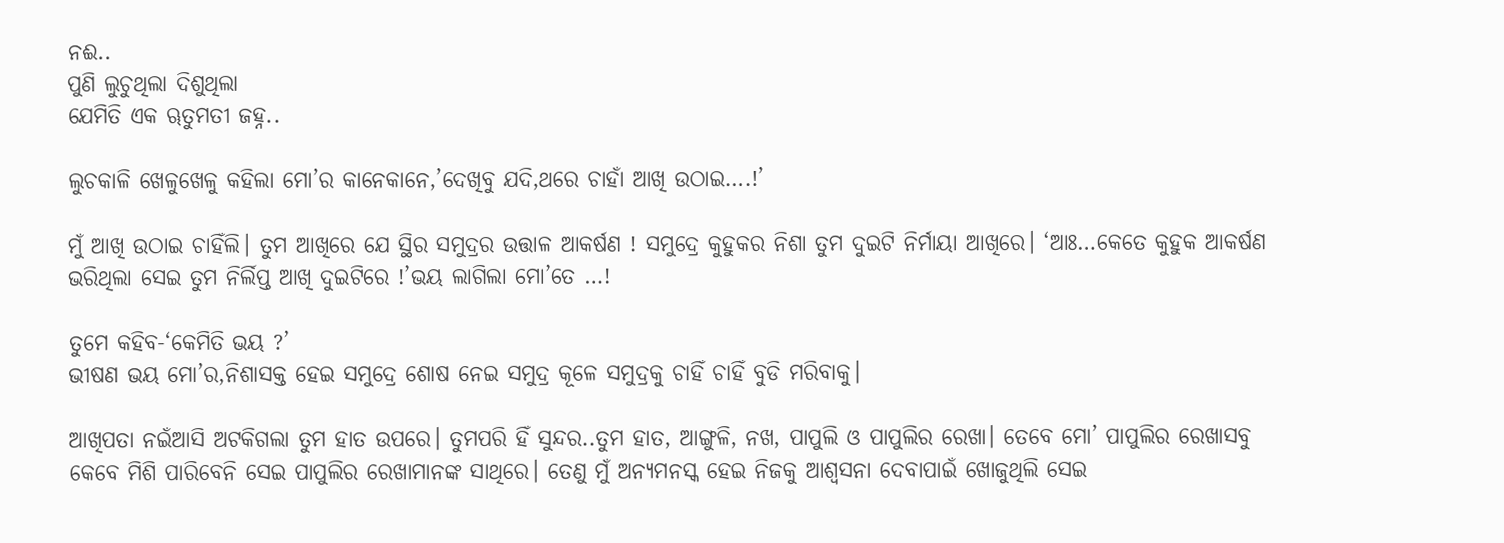ନଈ..
ପୁଣି ଲୁଚୁଥିଲା ଦିଶୁଥିଲା
ଯେମିତି ଏକ ୠତୁମତୀ ଜହ୍ନ..

ଲୁଚକାଳି ଖେଳୁଖେଳୁ କହିଲା ମୋ’ର କାନେକାନେ,’ଦେଖିବୁ ଯଦି,ଥରେ ଚାହାଁ ଆଖି ଉଠାଇ….!’

ମୁଁ ଆଖି ଉଠାଇ ଚାହିଁଲି। ତୁମ ଆଖିରେ ଯେ ସ୍ଥିର ସମୁଦ୍ରର ଉତ୍ତାଳ ଆକର୍ଷଣ ! ସମୁଦ୍ରେ କୁହୁକର ନିଶା ତୁମ ଦୁଇଟି ନିର୍ମାୟା ଆଖିରେ। ‘ଆଃ…କେତେ କୁହୁକ ଆକର୍ଷଣ ଭରିଥିଲା ସେଇ ତୁମ ନିର୍ଲିପ୍ତ ଆଖି ଦୁଇଟିରେ !’ଭୟ ଲାଗିଲା ମୋ’ତେ …!

ତୁମେ କହିବ-‘କେମିତି ଭୟ ?’
ଭୀଷଣ ଭୟ ମୋ’ର,ନିଶାସକ୍ତ ହେଇ ସମୁଦ୍ରେ ଶୋଷ ନେଇ ସମୁଦ୍ର କୂଳେ ସମୁଦ୍ରକୁ ଚାହିଁ ଚାହିଁ ବୁଡି ମରିବାକୁ।

ଆଖିପତା ନଇଁଆସି ଅଟକିଗଲା ତୁମ ହାତ ଉପରେ। ତୁମପରି ହିଁ ସୁନ୍ଦର..ତୁମ ହାତ, ଆଙ୍ଗୁଳି, ନଖ, ପାପୁଲି ଓ ପାପୁଲିର ରେଖା। ତେବେ ମୋ’ ପାପୁଲିର ରେଖାସବୁ କେବେ ମିଶି ପାରିବେନି ସେଇ ପାପୁଲିର ରେଖାମାନଙ୍କ ସାଥିରେ। ତେଣୁ ମୁଁ ଅନ୍ୟମନସ୍କ ହେଇ ନିଜକୁ ଆଶ୍ୱସନା ଦେବାପାଇଁ ଖୋଜୁଥିଲି ସେଇ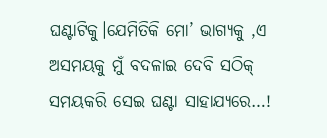ଘଣ୍ଟାଟିକୁ।ଯେମିତିକି ମୋ’ ଭାଗ୍ୟକୁ ,ଏ ଅସମୟକୁ ମୁଁ ବଦଳାଇ ଦେବି ସଠିକ୍ ସମୟକରି ସେଇ ଘଣ୍ଟା ସାହାଯ୍ୟରେ…!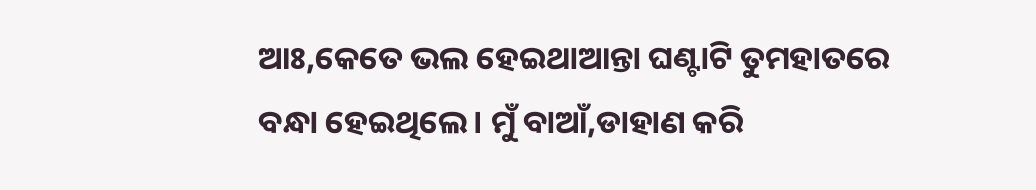ଆଃ,କେତେ ଭଲ ହେଇଥାଆନ୍ତା ଘଣ୍ଟାଟି ତୁମହାତରେ ବନ୍ଧା ହେଇଥିଲେ। ମୁଁ ବାଆଁ,ଡାହାଣ କରି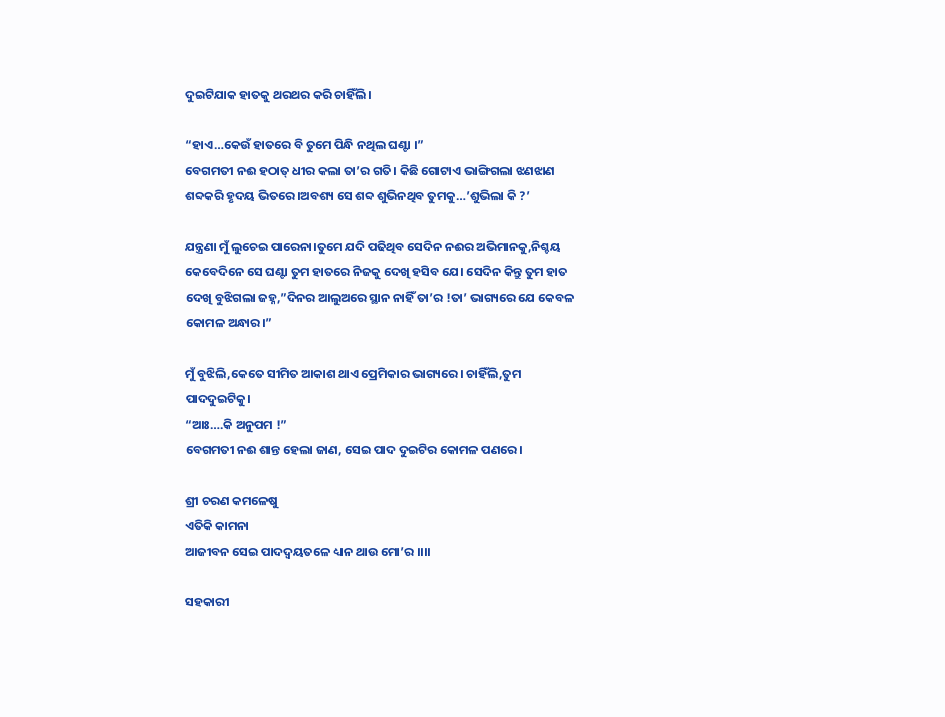ଦୁଇଟିଯାକ ହାତକୁ ଥରଥର କରି ଚାହିଁଲି।

“ହାଏ…କେଉଁ ହାତରେ ବି ତୁମେ ପିନ୍ଧି ନଥିଲ ଘଣ୍ଟା ।”
ବେଗମତୀ ନଈ ହଠାତ୍ ଧୀର କଲା ତା’ର ଗତି। କିଛି ଗୋଟାଏ ଭାଙ୍ଗିଗଲା ଝଣଝାଣ ଶବ୍ଦକରି ହୃଦୟ ଭିତରେ।ଅବଶ୍ୟ ସେ ଶବ୍ଦ ଶୁଭିନଥିବ ତୁମକୁ…’ଶୁଭିଲା କି ?’

ଯନ୍ତ୍ରଣା ମୁଁ ଲୁଚେଇ ପାରେନା।ତୁମେ ଯଦି ପଢିଥିବ ସେଦିନ ନଈର ଅଭିମାନକୁ,ନିଶ୍ଚୟ କେବେଦିନେ ସେ ଘଣ୍ଟା ତୁମ ହାତରେ ନିଜକୁ ଦେଖି ହସିବ ଯେ। ସେଦିନ କିନ୍ତୁ ତୁମ ହାତ ଦେଖି ବୁଝିଗଲା ଜହ୍ନ,”ଦିନର ଆଲୁଅରେ ସ୍ଥାନ ନାହିଁ ତା’ର !ତା’ ଭାଗ୍ୟରେ ଯେ କେବଳ କୋମଳ ଅନ୍ଧାର।”

ମୁଁ ବୁଝିଲି,କେତେ ସୀମିତ ଆକାଶ ଥାଏ ପ୍ରେମିକାର ଭାଗ୍ୟରେ। ଚାହିଁଲି,ତୁମ ପାଦଦୁଇଟିକୁ।
“ଆଃ….କି ଅନୁପମ !”
ବେଗମତୀ ନଈ ଶାନ୍ତ ହେଲା ଜାଣ, ସେଇ ପାଦ ଦୁଇଟିର କୋମଳ ପଣରେ।

ଶ୍ରୀ ଚରଣ କମଳେଷୁ
ଏତିକି କାମନା
ଆଜୀବନ ସେଇ ପାଦଦ୍ୱୟତଳେ ଧ୍ୟାନ ଥାଉ ମୋ’ର ।।।।

ସହକାରୀ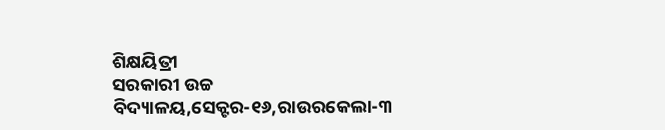ଶିକ୍ଷୟିତ୍ରୀ
ସରକାରୀ ଉଚ୍ଚ ବିଦ୍ୟାଳୟ,ସେକ୍ଟର-୧୬,ରାଉରକେଲା-୩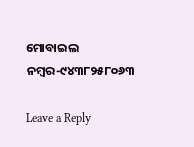ମୋବାଇଲ ନମ୍ବର-୯୪୩୮୨୫୮୦୬୩

Leave a Reply